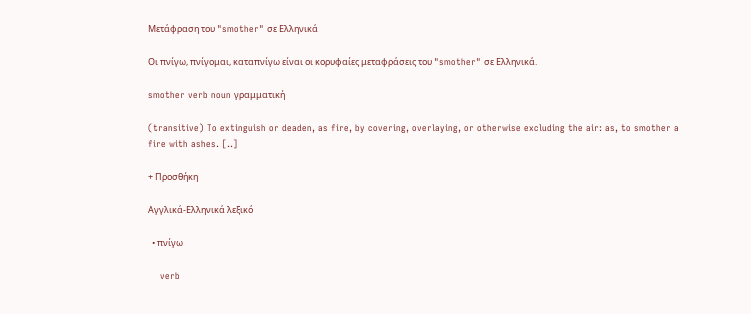Μετάφραση του "smother" σε Ελληνικά

Οι πνίγω, πνίγομαι, καταπνίγω είναι οι κορυφαίες μεταφράσεις του "smother" σε Ελληνικά.

smother verb noun γραμματική

(transitive) To extinguish or deaden, as fire, by covering, overlaying, or otherwise excluding the air: as, to smother a fire with ashes. [..]

+ Προσθήκη

Αγγλικά-Ελληνικά λεξικό

  • πνίγω

    verb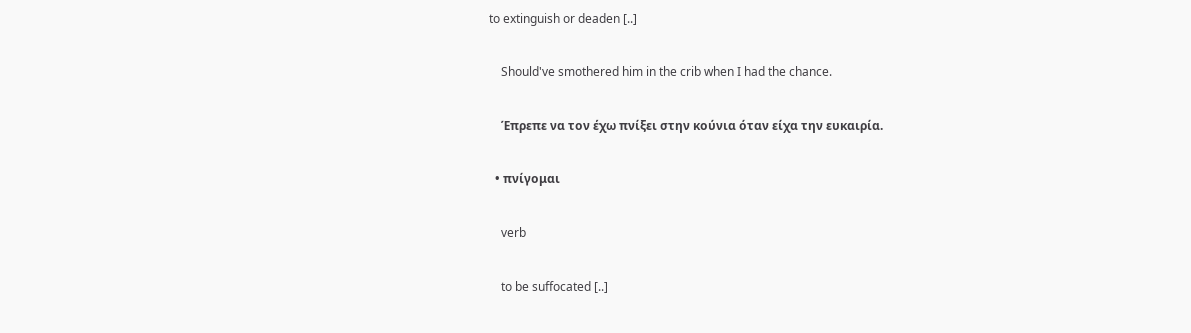to extinguish or deaden [..]

    Should've smothered him in the crib when I had the chance.

    Έπρεπε να τον έχω πνίξει στην κούνια όταν είχα την ευκαιρία.

  • πνίγομαι

    verb

    to be suffocated [..]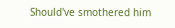Should've smothered him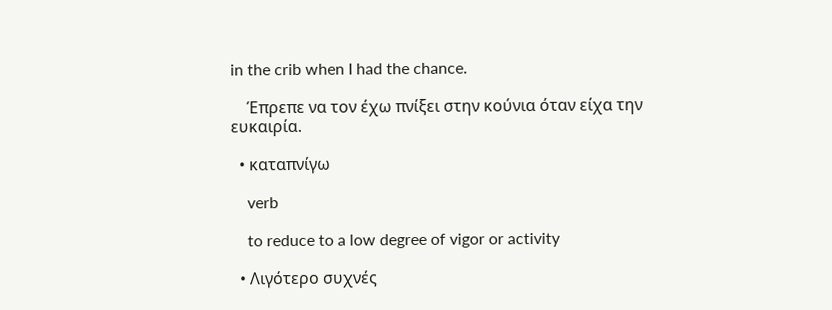in the crib when I had the chance.

    Έπρεπε να τον έχω πνίξει στην κούνια όταν είχα την ευκαιρία.

  • καταπνίγω

    verb

    to reduce to a low degree of vigor or activity

  • Λιγότερο συχνές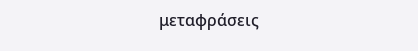μεταφράσεις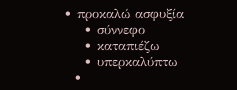• προκαλώ ασφυξία
    • σύννεφο
    • καταπιέζω
    • υπερκαλύπτω
  •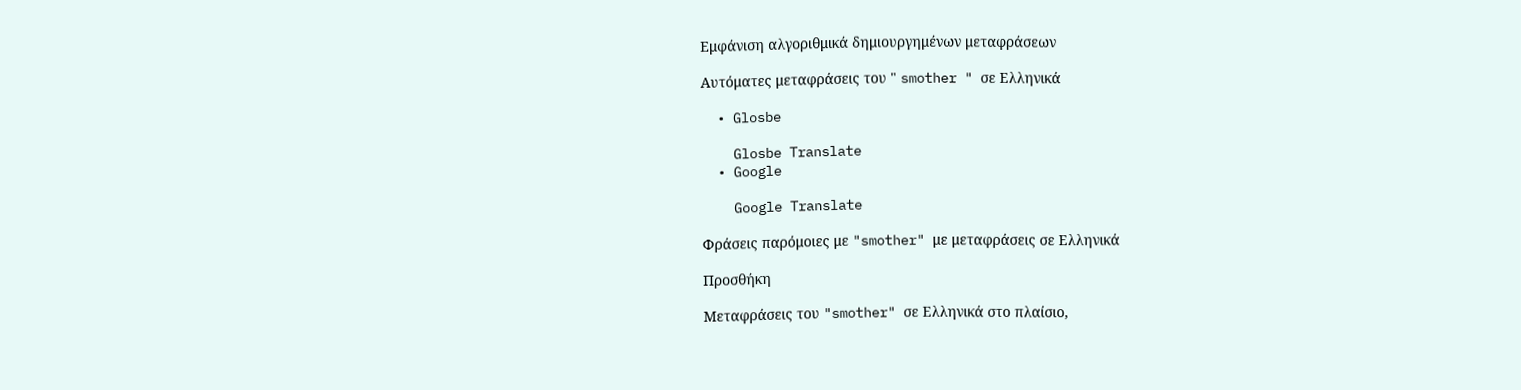Εμφάνιση αλγοριθμικά δημιουργημένων μεταφράσεων

Αυτόματες μεταφράσεις του " smother " σε Ελληνικά

  • Glosbe

    Glosbe Translate
  • Google

    Google Translate

Φράσεις παρόμοιες με "smother" με μεταφράσεις σε Ελληνικά

Προσθήκη

Μεταφράσεις του "smother" σε Ελληνικά στο πλαίσιο,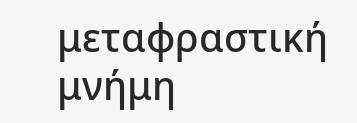μεταφραστική μνήμη